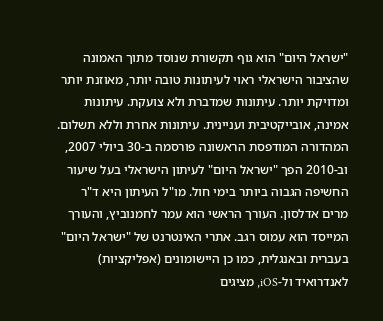"ישראל היום" הוא גוף תקשורת שנוסד מתוך האמונה שהציבור הישראלי ראוי לעיתונות טובה יותר, מאוזנת יותר ומדויקת יותר. עיתונות שמדברת ולא צועקת. עיתונות אמינה, אובייקטיבית ועניינית. עיתונות אחרת וללא תשלום. המהדורה המודפסת הראשונה פורסמה ב-30 ביולי 2007, וב-2010 הפך "ישראל היום" לעיתון הישראלי בעל שיעור החשיפה הגבוה ביותר בימי חול. מו"ל העיתון היא ד"ר מרים אדלסון. העורך הראשי הוא עמר לחמנוביץ, והעורך המייסד הוא עמוס רגב. אתרי האינטרנט של "ישראל היום" בעברית ובאנגלית, כמו כן היישומונים (אפליקציות) לאנדרואיד ול-iOS, מציגים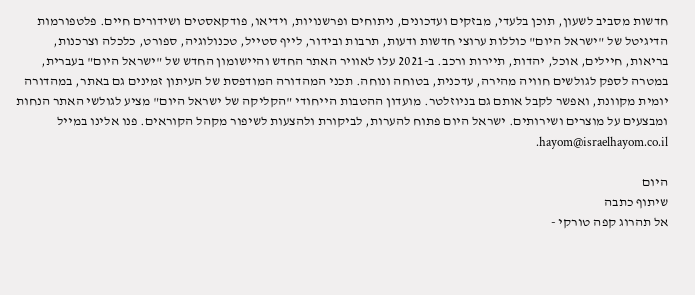חדשות מסביב לשעון, תוכן בלעדי, מבזקים ועדכונים, ניתוחים ופרשנויות, וידיאו, פודקאסטים ושידורים חיים. פלטפורמות הדיגיטל של "ישראל היום" כוללות ערוצי חדשות ודעות, תרבות ובידור, לייף סטייל, טכנולוגיה, ספורט, כלכלה וצרכנות, בריאות, חיילים, אוכל, יהדות, תיירות ורכב. ב-2021 עלו לאוויר האתר החדש והיישומון החדש של "ישראל היום" בעברית, במטרה לספק לגולשים חוויה מהירה, עדכנית, בטוחה ונוחה. תכני המהדורה המודפסת של העיתון זמינים גם באתר, במהדורה יומית מקוונת, ואפשר לקבל אותם גם בניוזלטר. מועדון ההטבות הייחודי "הקליקה של ישראל היום" מציע לגולשי האתר הנחות ומבצעים על מוצרים ושירותים. ישראל היום פתוח להערות, לביקורת ולהצעות לשיפור מקהל הקוראים. פנו אלינו במייל hayom@israelhayom.co.il.

היום
שיתוף כתבה
אל תהרוג קפה טורקי -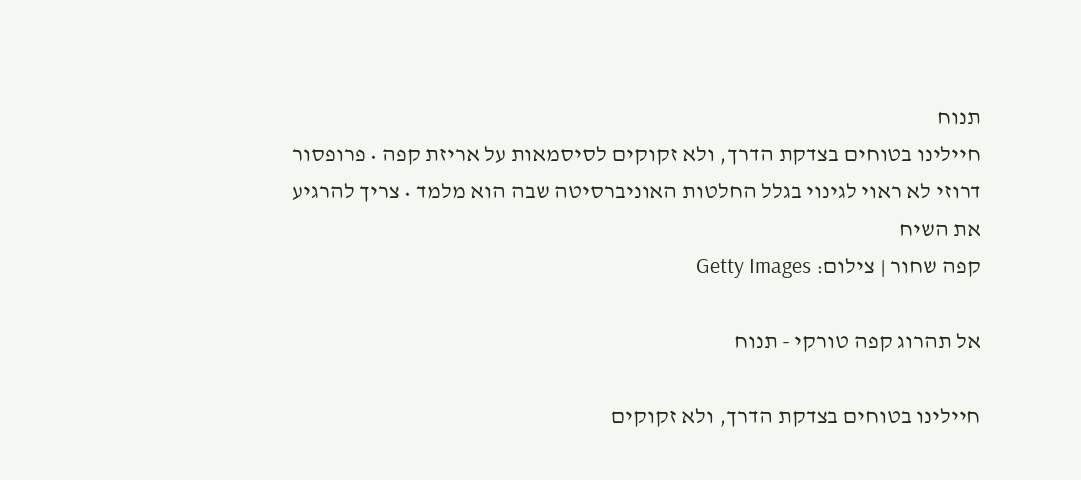תנוח
חיילינו בטוחים בצדקת הדרך, ולא זקוקים לסיסמאות על אריזת קפה • פרופסור דרוזי לא ראוי לגינוי בגלל החלטות האוניברסיטה שבה הוא מלמד • צריך להרגיע את השיח
קפה שחור | צילום: Getty Images

אל תהרוג קפה טורקי - תנוח

חיילינו בטוחים בצדקת הדרך, ולא זקוקים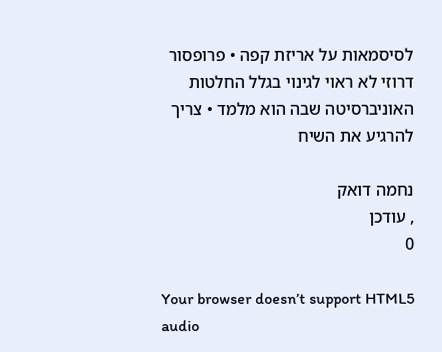לסיסמאות על אריזת קפה • פרופסור דרוזי לא ראוי לגינוי בגלל החלטות האוניברסיטה שבה הוא מלמד • צריך להרגיע את השיח

נחמה דואק
, עודכן
0

Your browser doesn’t support HTML5 audio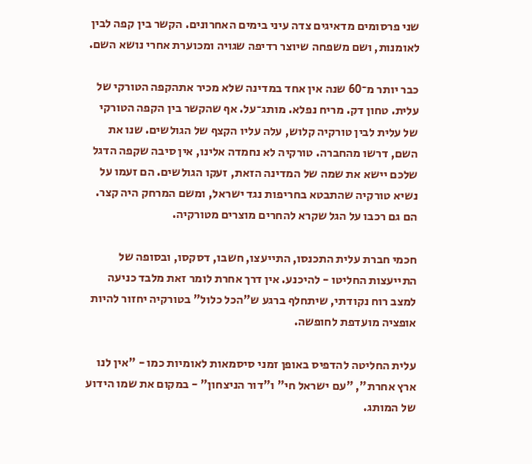שני פרסומים מדאיגים צדה עיני בימים האחרונים. הקשר בין קפה לבין לאומנות, ושם משפחה שיוצר רדיפה שגויה ומכוערת אחרי נושא השם.

כבר יותר מ־60 שנה אין אחד במדינה שלא מכיר אתהקפה הטורקי של עלית. טחון דק. מריח נפלא. מותג־על. אף שהקשר בין הקפה הטורקי של עלית לבין טורקיה קלוש, עלה עליו הקצף של הגולשים. שנו את השם, דרשו מהחברה. טורקיה לא נחמדה אלינו, אין סיבה שקפה הדגל שלכם יישא את שמה של המדינה הזאת, זעקו הגולשים. הם זעמו על נשיא טורקיה שהתבטא בחריפות נגד ישראל, ומשם המרחק היה קצר. הם גם רכבו על הגל שקרא להחרים מוצרים מטורקיה.

חכמי חברת עלית התכנסו, התייעצו, חשבו, דסקסו, ובסופה של התייעצות החליטו - להיכנע. אין דרך אחרת לומר זאת מלבד כניעה למצב רוח נקודתי, שיתחלף ברגע ש"הכל כלול" בטורקיה יחזור להיות אופציה מועדפת לחופשה.

עלית החליטה להדפיס באופן זמני סיסמאות לאומיות כמו - "אין לנו ארץ אחרת", "עם ישראל חי" ו"דור הניצחון" - במקום את שמו הידוע של המותג.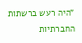"היה רעש ברשתות החברתיות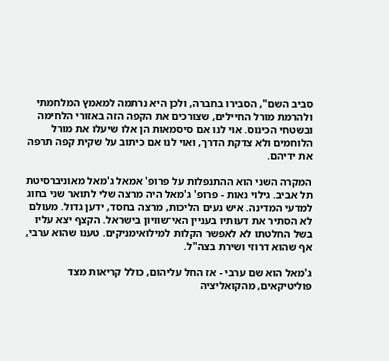סביב השם", הסבירו בחברה, ולכן היא נרתמה למאמץ המלחמתי ולהרמת מורל החיילים, שצורכים את הקפה הזה באזורי הלחימה ובשטחי הכינוס. אוי לנו אם סיסמאות הן אלו שיעלו את מורל הלוחמים ולא צדקת הדרך, ואוי לנו אם כיתוב על שקית קפה תרפה את ידיהם.

המקרה השני הוא ההתנפלות על פרופ' אמאל ג'מאל מאוניברסיטת תל אביב. גילוי נאות - פרופ' ג'מאל היה מרצה שלי לתואר שני בחוג למדעי המדינה. איש נעים הליכות, מרצה בחסד, ידען גדול. מעולם לא הסתיר את דעותיו בעניין האי־שוויון בישראל. הקצף יצא עליו בשל החלטתו לא לאפשר הקלות למילואימניקים. טענו שהוא ערבי, אף שהוא דרוזי ושירת בצה"ל.

ג'מאל הוא שם ערבי - אז החל עליהום, כולל קריאות מצד פוליטיקאים, מהקואליציה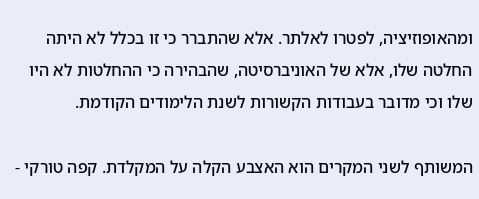ומהאופוזיציה, לפטרו לאלתר. אלא שהתברר כי זו בכלל לא היתה החלטה שלו, אלא של האוניברסיטה, שהבהירה כי ההחלטות לא היו שלו וכי מדובר בעבודות הקשורות לשנת הלימודים הקודמת.

המשותף לשני המקרים הוא האצבע הקלה על המקלדת. קפה טורקי -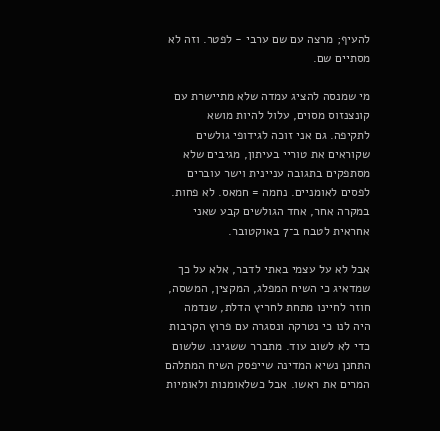להעיף; מרצה עם שם ערבי - לפטר. וזה לא מסתיים שם.

מי שמנסה להציג עמדה שלא מתיישרת עם קונצנזוס מסוים, עלול להיות מושא לתקיפה. גם אני זוכה לגידופי גולשים שקוראים את טוריי בעיתון, מגיבים שלא מסתפקים בתגובה עניינית וישר עוברים לפסים לאומניים. נחמה = חמאס. לא פחות. במקרה אחר, אחד הגולשים קבע שאני אחראית לטבח ב־7 באוקטובר.

אבל לא על עצמי באתי לדבר, אלא על כך שמדאיג כי השיח המפלג, המקצין, המשסה, חוזר לחיינו מתחת לחריץ הדלת, שנדמה היה לנו כי נטרקה ונסגרה עם פרוץ הקרבות כדי לא לשוב עוד. מתברר ששגינו. שלשום התחנן נשיא המדינה שייפסק השיח המתלהם המרים את ראשו. אבל כשלאומנות ולאומיות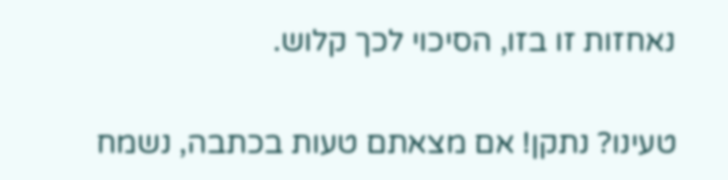נאחזות זו בזו, הסיכוי לכך קלוש.

טעינו? נתקן! אם מצאתם טעות בכתבה, נשמח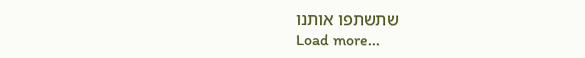שתשתפו אותנו
Load more...